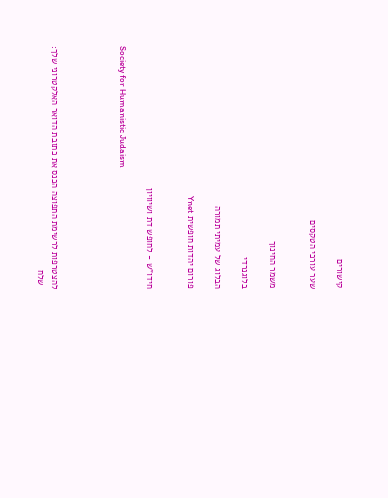קישורים

שער עורכי הטקסים


משמר החינוך

בלוגנרדי

הבלוג של עמיתי תמורה

פורום יהדות חופשית Ynet


חידו"ש - לחופש דת ושיוויון

Society for Humanistic Judaism




להצטרפות לרשימת התפוצה הכנס את כתובת הדואר האלקטרוני שלך:
 שלח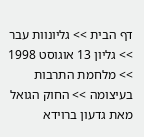דף הבית >> גליונוות עבר >> גליון 13 אוגוסט 1998 >> מלחמת התרבות בעיצומה >> החוק הגואל מאת גדעון ברוידא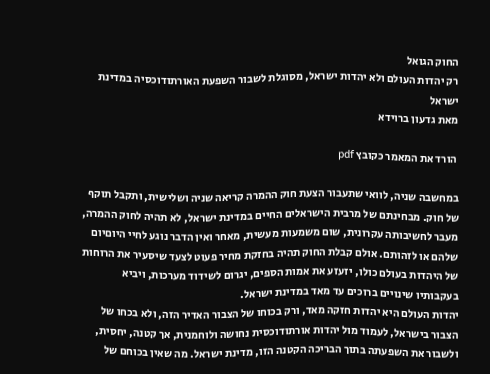החוק הגואל
רק יהדות העולם ולא יהדות ישראל, מסוגלת לשבור השפעת האורתודוכסיה במדינת ישראל
מאת גדעון ברוידא

 הורד את המאמר כקובץ pdf

במחשבה שניה, לוואי שתעבור הצעת חוק ההמרה קריאה שניה ושלישית, ותקבל תוקף של חוק. מבחינתם של מרבית הישראלים החיים במדינת ישראל, לא תהיה לחוק ההמרה, מעבר לחשיבותה עקרונית, שום משמעות מעשית, מאחר ואין הדבר נוגע לחיי היוםיום שלהם או לזהותם. אולם קבלת החוק תהיה בחזקת מחיר פעוט לצעד שיסעיר את הרוחות של היהדות בעולם כולו, יזעזע את אמות הספים, יגרום לשידוד מערכות, ויביא בעקבותיו שינויים ברוכים עד מאד במדינת ישראל.
יהדות העולם היא יהדות חזקה מאד, ורק בכוחו של הצבור האדיר הזה, ולא בכחו של הצבור בישראל, לעמוד מול יהדות אורתודוכסית נחושה ולוחמנית, אך קטנה, יחסית, ולשבור את השפעתה בתוך הבריכה הקטנה הזו, מדינת ישראל. מה שאין בכוחם של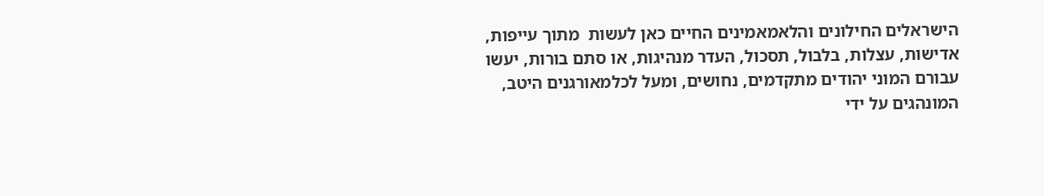הישראלים החילונים והלאמאמינים החיים כאן לעשות  מתוך עייפות, אדישות, עצלות, בלבול, תסכול, העדר מנהיגות, או סתם בורות, יעשו עבורם המוני יהודים מתקדמים, נחושים, ומעל לכלמאורגנים היטב, המונהגים על ידי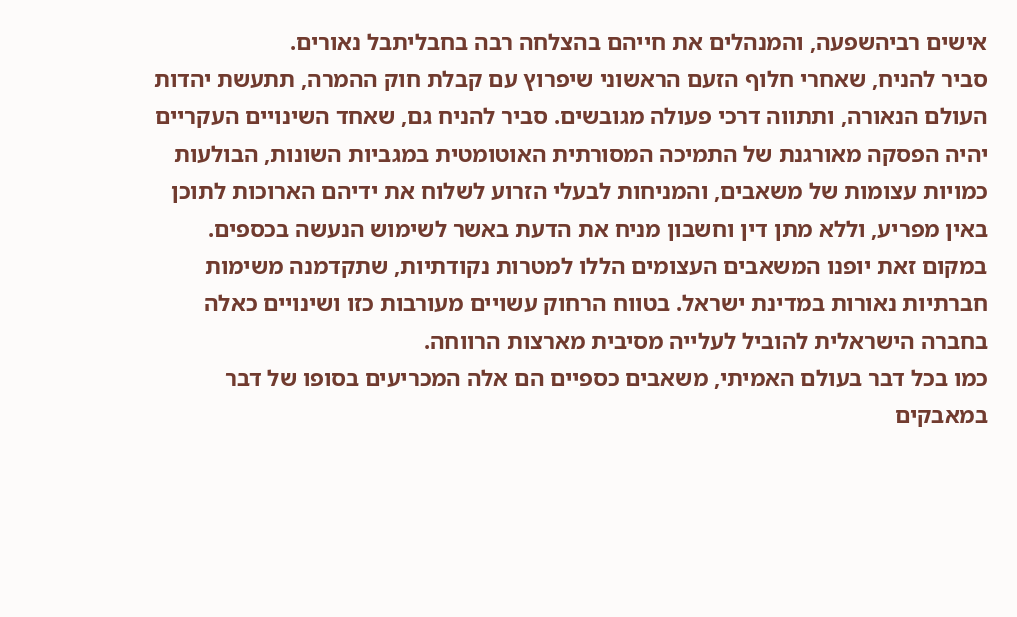אישים רביהשפעה, והמנהלים את חייהם בהצלחה רבה בחבליתבל נאורים.
סביר להניח, שאחרי חלוף הזעם הראשוני שיפרוץ עם קבלת חוק ההמרה, תתעשת יהדות העולם הנאורה, ותתווה דרכי פעולה מגובשים. סביר להניח גם, שאחד השינויים העקריים יהיה הפסקה מאורגנת של התמיכה המסורתית האוטומטית במגביות השונות, הבולעות כמויות עצומות של משאבים, והמניחות לבעלי הזרוע לשלוח את ידיהם הארוכות לתוכן באין מפריע, וללא מתן דין וחשבון מניח את הדעת באשר לשימוש הנעשה בכספים. במקום זאת יופנו המשאבים העצומים הללו למטרות נקודתיות, שתקדמנה משימות חברתיות נאורות במדינת ישראל. בטווח הרחוק עשויים מעורבות כזו ושינויים כאלה בחברה הישראלית להוביל לעלייה מסיבית מארצות הרווחה.
כמו בכל דבר בעולם האמיתי, משאבים כספיים הם אלה המכריעים בסופו של דבר במאבקים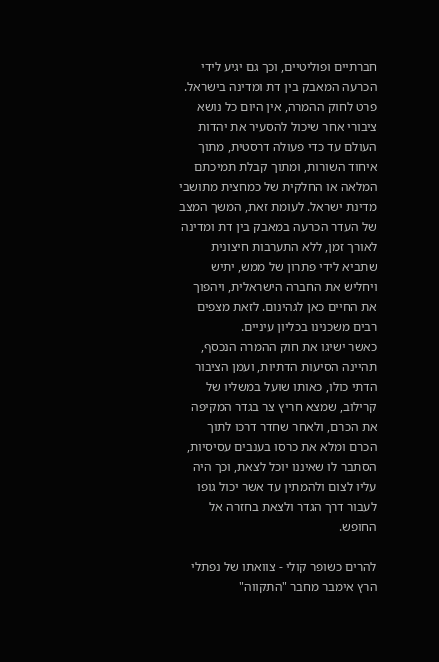חברתיים ופוליטיים, וכך גם יגיע לידי הכרעה המאבק בין דת ומדינה בישראל. פרט לחוק ההמרה, אין היום כל נושא ציבורי אחר שיכול להסעיר את יהדות העולם עד כדי פעולה דרסטית, מתוך איחוד השורות, ומתוך קבלת תמיכתם המלאה או החלקית של כמחצית מתושבי מדינת ישראל. לעומת זאת, המשך המצב של העדר הכרעה במאבק בין דת ומדינה לאורך זמן, ללא התערבות חיצונית שתביא לידי פתרון של ממש, יתיש ויחליש את החברה הישראלית, ויהפוך את החיים כאן לגהינום. לזאת מצפים רבים משכנינו בכליון עיניים.
כאשר ישיגו את חוק ההמרה הנכסף, תהיינה הסיעות הדתיות, ועמן הציבור הדתי כולו, כאותו שועל במשליו של קרילוב, שמצא חריץ צר בגדר המקיפה את הכרם, ולאחר שחדר דרכו לתוך הכרם ומלא את כרסו בענבים עסיסיות, הסתבר לו שאיננו יוכל לצאת, וכך היה עליו לצום ולהמתין עד אשר יכול גופו לעבור דרך הגדר ולצאת בחזרה אל החופש.

להרים כשופר קולי - צוואתו של נפתלי הרץ אימבר מחבר "התקווה"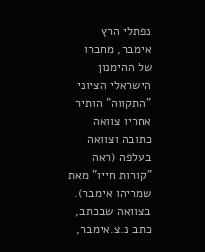נפתלי הרץ אימבר, מחברו של ההימנון הישראלי הציוני "התקווה" הותיר אחריו צוואה כתובה וצוואה בעלפה (ראה "קורות חייו" מאת שמריהו אימבר). בצוואה שבכתב, כתב נ.צ.אימבר,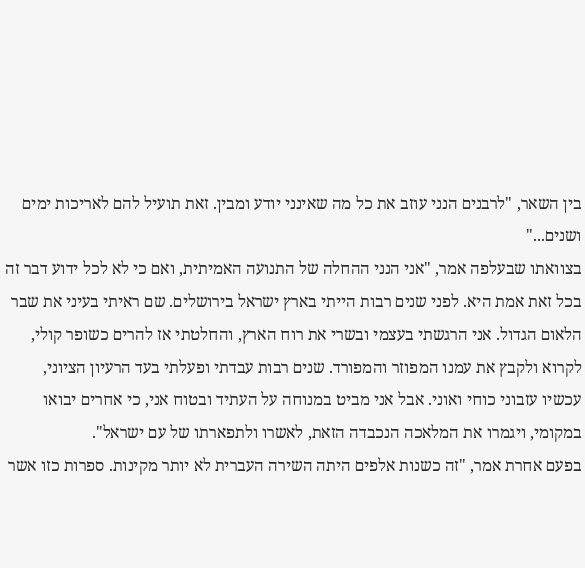בין השאר, "לרבנים הנני עוזב את כל מה שאינני יודע ומבין. זאת תועיל להם לאריכות ימים ושנים..."
בצוואתו שבעלפה אמר, "אני הנני ההחלה של התנועה האמיתית, ואם כי לא לכל ידוע דבר זה בכל זאת אמת היא. לפני שנים רבות הייתי בארץ ישראל בירושלים. שם ראיתי בעיני את שבר הלאום הגדול. אני הרגשתי בעצמי ובשרי את רוח הארץ, והחלטתי אז להרים כשופר קולי, לקרוא ולקבץ את עמנו המפוזר והמפורד. שנים רבות עבדתי ופעלתי בעד הרעיון הציוני, עכשיו עזבוני כוחי ואוני. אבל אני מביט במנוחה על העתיד ובטוח אני, כי אחרים יבואו במקומי, ויגמרו את המלאכה הנכבדה הזאת, לאשרו ולתפארתו של עם ישראל".
בפעם אחרת אמר, "זה כשנות אלפים היתה השירה העברית לא יותר מקינות. ספרות כזו אשר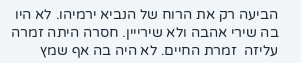הביעה רק את הרוח של הנביא ירמיהו. לא היו בה שירי אהבה ולא שירייין. חסרה היתה זמרה עליזה  זמרת החיים. לא היה בה אף שמץ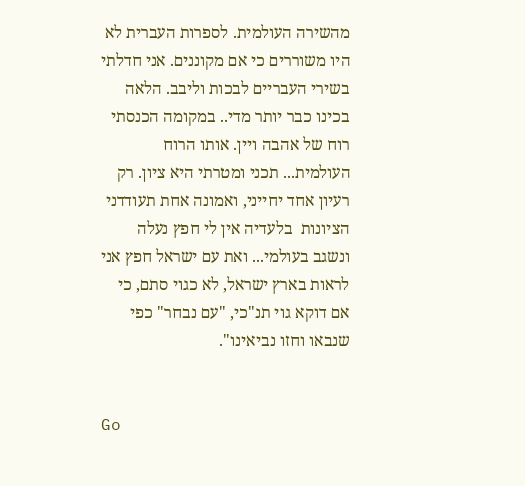מהשירה העולמית. לספרות העברית לא היו משוררים כי אם מקוננים. אני חדלתי בשירי העבריים לבכות וליבב. הלאה בכינו כבר יותר מדי.. במקומה הכנסתי רוח של אהבה ויין. אותו הרוח העולמית... תכני ומטרתי היא ציון. רק רעיון אחד יחייני, ואמונה אחת תעודדני  הציונות  בלעדיה אין לי חפץ נעלה ונשגב בעולמי... ואת עם ישראל חפץ אני לראות בארץ ישראל, לא כגוי סתם, כי אם דוקא גוי תנ"כי, "עם נבחר" כפי שנבאו וחזו נביאינו".


Go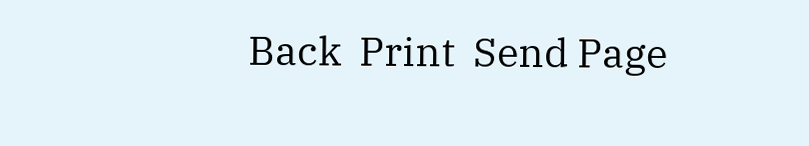Back  Print  Send Page